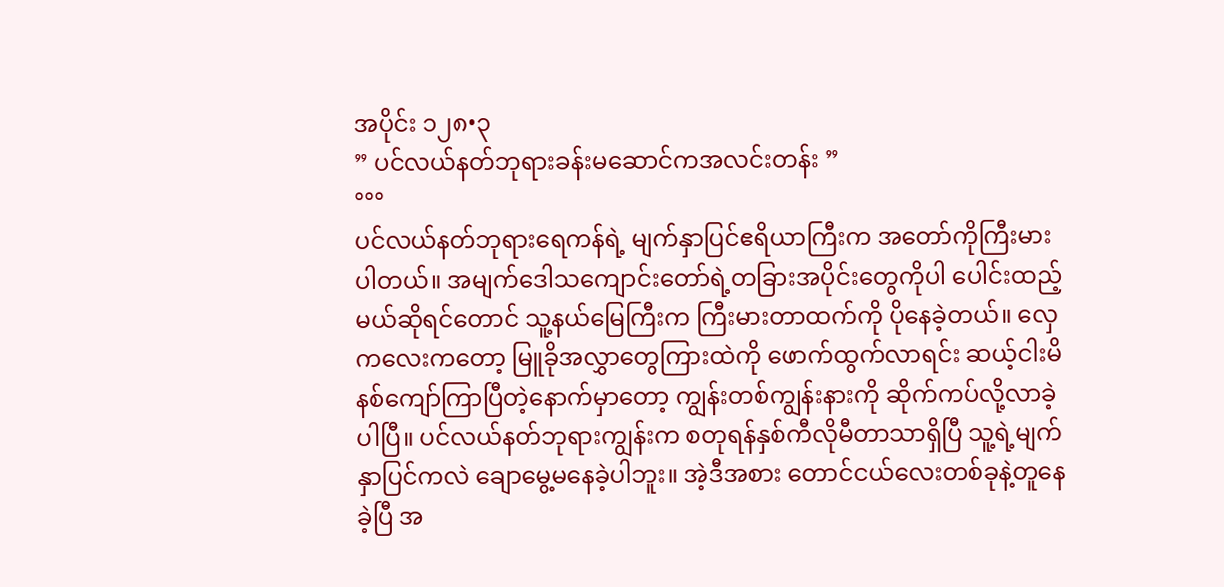အပိုင်း ၁၂၈•၃
” ပင်လယ်နတ်ဘုရားခန်းမဆောင်ကအလင်းတန်း ”
°°°
ပင်လယ်နတ်ဘုရားရေကန်ရဲ့ မျက်နှာပြင်ဧရိယာကြီးက အတော်ကိုကြီးမားပါတယ်။ အမျက်ဒေါသကျောင်းတော်ရဲ့တခြားအပိုင်းတွေကိုပါ ပေါင်းထည့်မယ်ဆိုရင်တောင် သူ့နယ်မြေကြီးက ကြီးမားတာထက်ကို ပိုနေခဲ့တယ်။ လှေကလေးကတော့ မြူခိုအလွှာတွေကြားထဲကို ဖောက်ထွက်လာရင်း ဆယ့်ငါးမိနစ်ကျော်ကြာပြီတဲ့နောက်မှာတော့ ကျွန်းတစ်ကျွန်းနားကို ဆိုက်ကပ်လို့လာခဲ့ပါပြီ။ ပင်လယ်နတ်ဘုရားကျွန်းက စတုရန်နှစ်ကီလိုမီတာသာရှိပြီ သူ့ရဲ့မျက်နှာပြင်ကလဲ ချောမွေ့မနေခဲ့ပါဘူး။ အဲ့ဒီအစား တောင်ငယ်လေးတစ်ခုနဲ့တူနေခဲ့ပြီ အ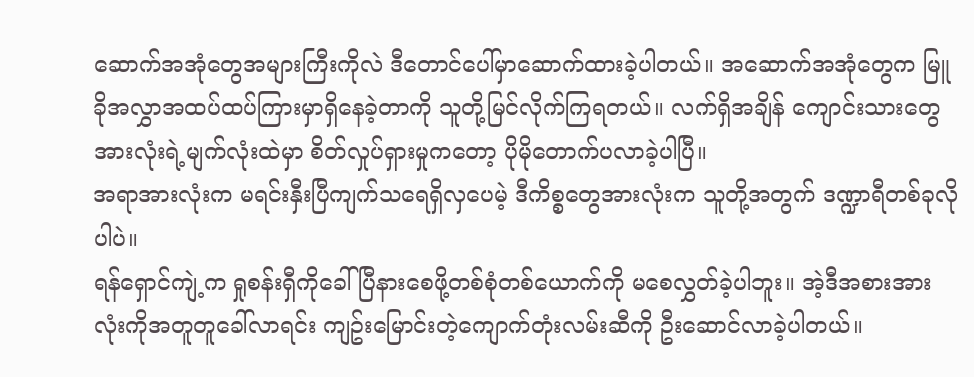ဆောက်အအုံတွေအများကြီးကိုလဲ ဒီတောင်ပေါ်မှာဆောက်ထားခဲ့ပါတယ်။ အဆောက်အအုံတွေက မြူခိုအလွှာအထပ်ထပ်ကြားမှာရှိနေခဲ့တာကို သူတို့မြင်လိုက်ကြရတယ်။ လက်ရှိအချိန် ကျောင်းသားတွေအားလုံးရဲ့မျက်လုံးထဲမှာ စိတ်လှုပ်ရှားမှုကတော့ ပိုမိုတောက်ပလာခဲ့ပါပြီ။
အရာအားလုံးက မရင်းနှီးပြီကျက်သရေရှိလှပေမဲ့ ဒီကိစ္စတွေအားလုံးက သူတို့အတွက် ဒဏ္ဍာရီတစ်ခုလိုပါပဲ။
ရန်ရှောင်ကျဲ့က ရှုစန်းရှီကိုခေါ်ပြီနားစေဖို့တစ်စုံတစ်ယောက်ကို မစေလွှတ်ခဲ့ပါဘူး။ အဲ့ဒီအစားအားလုံးကိုအတူတူခေါ်လာရင်း ကျဥ်းမြောင်းတဲ့ကျောက်တုံးလမ်းဆီကို ဦးဆောင်လာခဲ့ပါတယ်။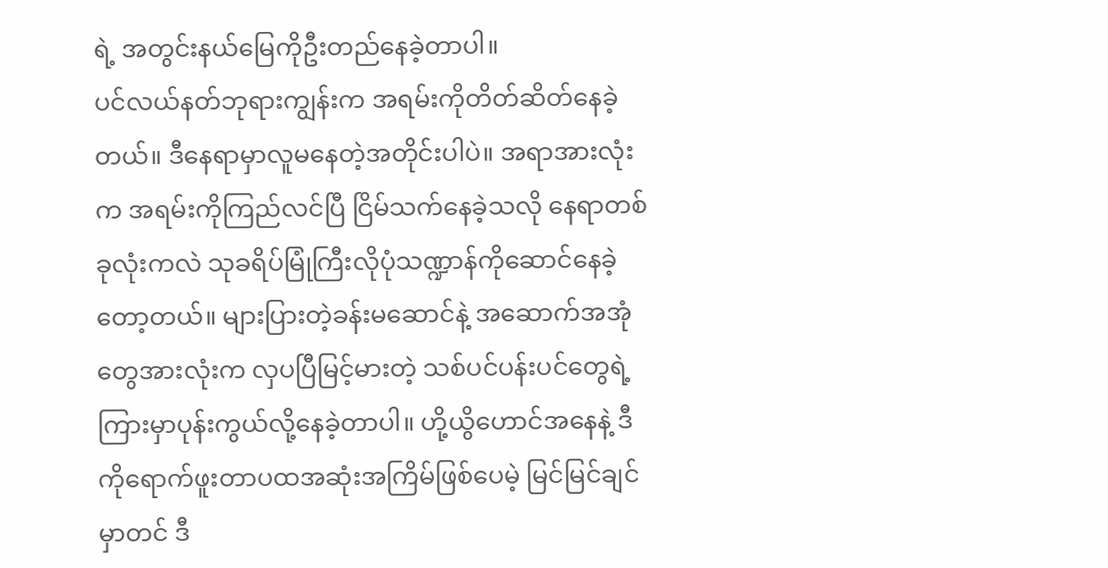ရဲ့ အတွင်းနယ်မြေကိုဦးတည်နေခဲ့တာပါ။
ပင်လယ်နတ်ဘုရားကျွန်းက အရမ်းကိုတိတ်ဆိတ်နေခဲ့တယ်။ ဒီနေရာမှာလူမနေတဲ့အတိုင်းပါပဲ။ အရာအားလုံးက အရမ်းကိုကြည်လင်ပြီ ငြိမ်သက်နေခဲ့သလို နေရာတစ်ခုလုံးကလဲ သုခရိပ်မြုံကြီးလိုပုံသဏ္ဍာန်ကိုဆောင်နေခဲ့တော့တယ်။ များပြားတဲ့ခန်းမဆောင်နဲ့ အဆောက်အအုံတွေအားလုံးက လှပပြီမြင့်မားတဲ့ သစ်ပင်ပန်းပင်တွေရဲ့ကြားမှာပုန်းကွယ်လို့နေခဲ့တာပါ။ ဟို့ယွိဟောင်အနေနဲ့ ဒီကိုရောက်ဖူးတာပထအဆုံးအကြိမ်ဖြစ်ပေမဲ့ မြင်မြင်ချင်မှာတင် ဒီ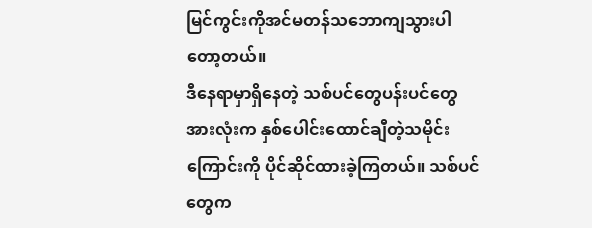မြင်ကွင်းကိုအင်မတန်သဘောကျသွားပါတော့တယ်။
ဒီနေရာမှာရှိနေတဲ့ သစ်ပင်တွေပန်းပင်တွေအားလုံးက နှစ်ပေါင်းထောင်ချီတဲ့သမိုင်းကြောင်းကို ပိုင်ဆိုင်ထားခဲ့ကြတယ်။ သစ်ပင်တွေက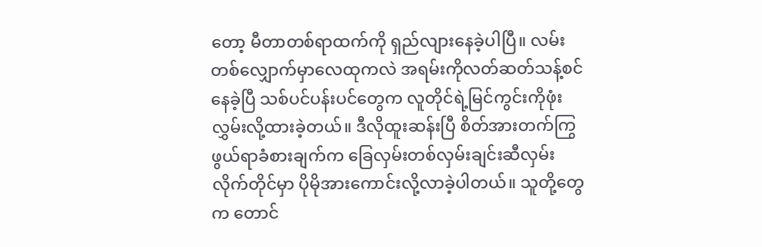တော့ မီတာတစ်ရာထက်ကို ရှည်လျားနေခဲ့ပါပြီ။ လမ်းတစ်လျှောက်မှာလေထုကလဲ အရမ်းကိုလတ်ဆတ်သန့်စင်နေခဲ့ပြီ သစ်ပင်ပန်းပင်တွေက လူတိုင်ရဲ့မြင်ကွင်းကိုဖုံးလွှမ်းလို့ထားခဲ့တယ်။ ဒီလိုထူးဆန်းပြီ စိတ်အားတက်ကြွဖွယ်ရာခံစားချက်က ခြေလှမ်းတစ်လှမ်းချင်းဆီလှမ်းလိုက်တိုင်မှာ ပိုမိုအားကောင်းလို့လာခဲ့ပါတယ်။ သူတို့တွေက တောင်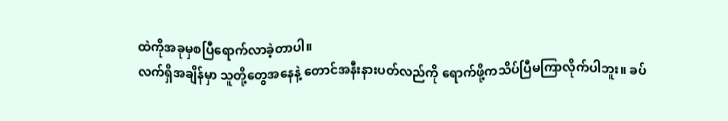ထဲကိုအခုမှစပြီရောက်လာခဲ့တာပါ။
လက်ရှိအချိန်မှာ သူတို့တွေအနေနဲ့ တောင်အနီးနားပတ်လည်ကို ရောက်ဖို့ကသိပ်ပြီမကြာလိုက်ပါဘူး။ ခပ်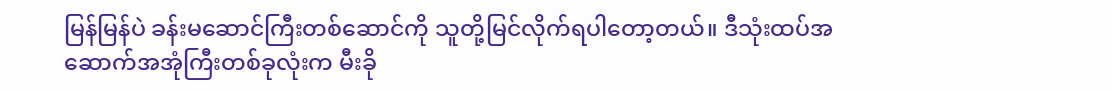မြန်မြန်ပဲ ခန်းမဆောင်ကြီးတစ်ဆောင်ကို သူတို့မြင်လိုက်ရပါတော့တယ်။ ဒီသုံးထပ်အဆောက်အအုံကြီးတစ်ခုလုံးက မီးခို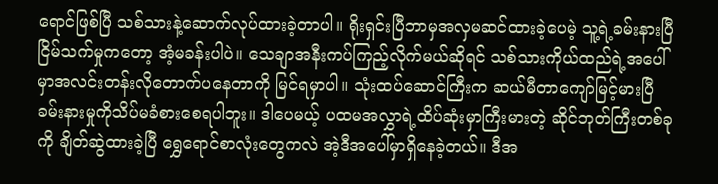ရောင်ဖြစ်ပြီ သစ်သားနဲ့ဆောက်လုပ်ထားခဲ့တာပါ။ ရိုးရှင်းပြီဘာမှအလှမဆင်ထားခဲ့ပေမဲ့ သူ့ရဲ့ခမ်းနားပြီ ငြိမ်သက်မှုကတော့ အံ့မခန်းပါပဲ။ သေချာအနီးကပ်ကြည့်လိုက်မယ်ဆိုရင် သစ်သားကိုယ်ထည်ရဲ့အပေါ်မှာအလင်းတန်းလိုတောက်ပနေတာကို မြင်ရမှာပါ။ သုံးထပ်ဆောင်ကြီးက ဆယ်မီတာကျော်မြင့်မားပြီ ခမ်းနားမှုကိုသိပ်မခံစားစေရပါဘူး။ ဒါပေမယ့် ပထမအလွှာရဲ့ထိပ်ဆုံးမှာကြီးမားတဲ့ ဆိုင်ဘုတ်ကြီးတစ်ခုကို ချိတ်ဆွဲထားခဲ့ပြီ ရွှေရောင်စာလုံးတွေကလဲ အဲ့ဒီအပေါ်မှာရှိနေခဲ့တယ်။ ဒီအ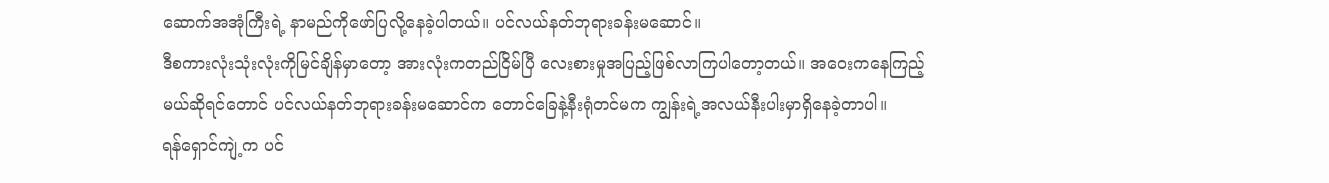ဆောက်အအုံကြီးရဲ့ နာမည်ကိုဖော်ပြလို့နေခဲ့ပါတယ်။ ပင်လယ်နတ်ဘုရားခန်းမဆောင်။
ဒီစကားလုံးသုံးလုံးကိုမြင်ချိန်မှာတော့ အားလုံးကတည်ငြိမ်ပြီ လေးစားမှုအပြည့်ဖြစ်လာကြပါတော့တယ်။ အဝေးကနေကြည့်မယ်ဆိုရင်တောင် ပင်လယ်နတ်ဘုရားခန်းမဆောင်က တောင်ခြေနဲ့နီးရုံတင်မက ကျွန်းရဲ့အလယ်နီးပါးမှာရှိနေခဲ့တာပါ။
ရန်ရှောင်ကျဲ့က ပင်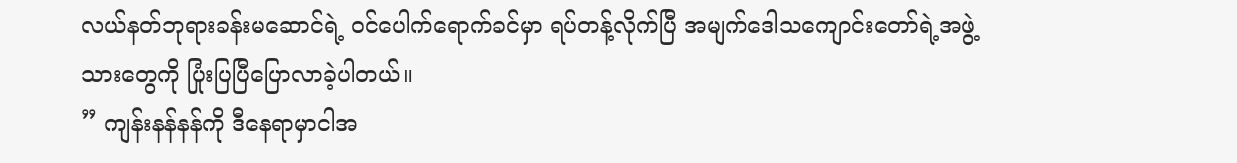လယ်နတ်ဘုရားခန်းမဆောင်ရဲ့ ၀င်ပေါက်ရောက်ခင်မှာ ရပ်တန့်လိုက်ပြီ အမျက်ဒေါသကျောင်းတော်ရဲ့အဖွဲ့သားတွေကို ပြုံးပြပြီပြောလာခဲ့ပါတယ်။
” ကျန်းနန်နန်ကို ဒီနေရာမှာငါအ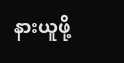နားယူဖို့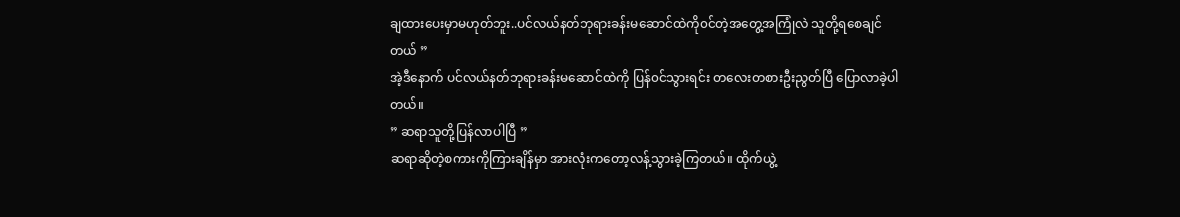ချထားပေးမှာမဟုတ်ဘူး..ပင်လယ်နတ်ဘုရားခန်းမဆောင်ထဲကို၀င်တဲ့အတွေ့အကြုံလဲ သူတို့ရစေချင်တယ် ”
အဲ့ဒီနောက် ပင်လယ်နတ်ဘုရားခန်းမဆောင်ထဲကို ပြန်၀င်သွားရင်း တလေးတစားဦးညွတ်ပြီ ပြောလာခဲ့ပါတယ်။
” ဆရာသူတို့ပြန်လာပါပြီ ”
ဆရာဆိုတဲ့စကားကိုကြားချိန်မှာ အားလုံးကတော့လန့်သွားခဲ့ကြတယ်။ ထိုက်ယွဲ့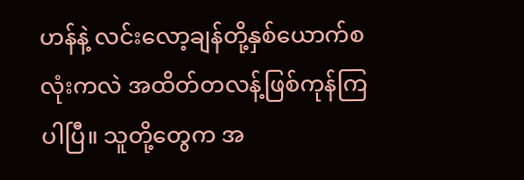ဟန်နဲ့ လင်းလော့ချန်တို့နှစ်ယောက်စလုံးကလဲ အထိတ်တလန့်ဖြစ်ကုန်ကြပါပြီ။ သူတို့တွေက အ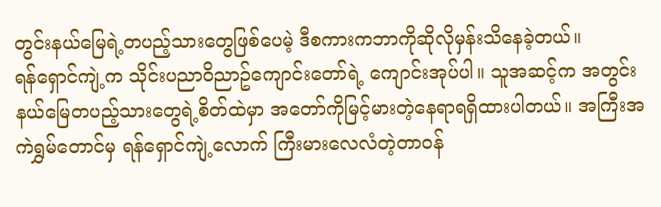တွင်းနယ်မြေရဲ့တပည့်သားတွေဖြစ်ပေမဲ့ ဒီစကားကဘာကိုဆိုလိုမှန်းသိနေခဲ့တယ်။
ရန်ရှောင်ကျဲ့က သိုင်းပညာ၀ိညာဥ်ကျောင်းတော်ရဲ့ ကျောင်းအုပ်ပါ။ သူအဆင့်က အတွင်းနယ်မြေတပည့်သားတွေရဲ့စိတ်ထဲမှာ အတော်ကိုမြင့်မားတဲ့နေရာရရှိထားပါတယ်။ အကြီးအကဲရွှမ်တောင်မှ ရန်ရှောင်ကျဲ့လောက် ကြီးမားလေလံတဲ့တာ၀န်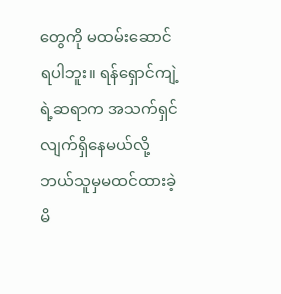တွေကို မထမ်းဆောင်ရပါဘူး။ ရန်ရှောင်ကျဲ့ရဲ့ဆရာက အသက်ရှင်လျက်ရှိနေမယ်လို့ ဘယ်သူမှမထင်ထားခဲ့မိ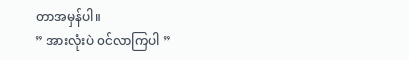တာအမှန်ပါ။
” အားလုံးပဲ ၀င်လာကြပါ ”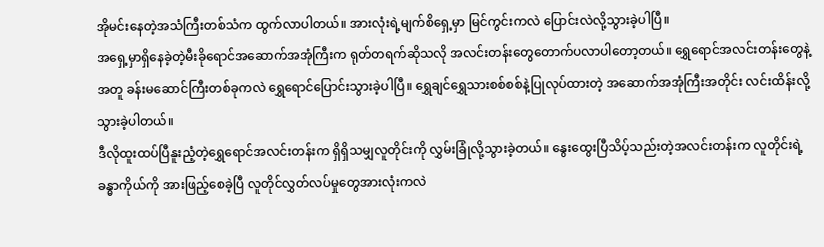အိုမင်းနေတဲ့အသံကြီးတစ်သံက ထွက်လာပါတယ်။ အားလုံးရဲ့မျက်စိရှေ့မှာ မြင်ကွင်းကလဲ ပြောင်းလဲလို့သွားခဲ့ပါပြီ။
အရှေ့မှာရှိနေခဲ့တဲ့မီးခိုရောင်အဆောက်အအုံကြီးက ရုတ်တရက်ဆိုသလို အလင်းတန်းတွေတောက်ပလာပါတော့တယ်။ ရွှေရောင်အလင်းတန်းတွေနဲ့အတူ ခန်းမဆောင်ကြီးတစ်ခုကလဲ ရွှေရောင်ပြောင်းသွားခဲ့ပါပြီ။ ရွှေချင်ရွှေသားစစ်စစ်နဲ့ပြုလုပ်ထားတဲ့ အဆောက်အအုံကြီးအတိုင်း လင်းထိန်းလို့သွားခဲ့ပါတယ်။
ဒီလိုထူးထပ်ပြီနူးညံ့တဲ့ရွှေရောင်အလင်းတန်းက ရှိရှိသမျှလူတိုင်းကို လွှမ်းခြုံလို့သွားခဲ့တယ်။ နွေးထွေးပြီသိပ့်သည်းတဲ့အလင်းတန်းက လူတိုင်းရဲ့ခန္ဓာကိုယ်ကို အားဖြည့်စေခဲ့ပြီ လူတိုင်လွှတ်လပ်မှုတွေအားလုံးကလဲ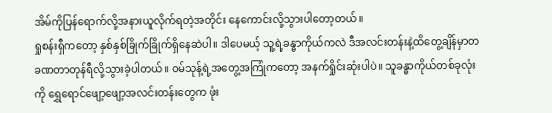အိမ်ကိုပြန်ရောက်လို့အနားယူလိုက်ရတဲ့အတိုင်း နေကောင်းလို့သွားပါတော့တယ်။
ရှုစန်းရှီကတော့ နှစ်နှစ်ခြိုက်ခြိုက်ရှိနေဆဲပါ။ ဒါပေမယ့် သူ့ရဲ့ခန္ဓာကိုယ်ကလဲ ဒီအလင်းတန်းနဲ့ထိတွေ့ချိန်မှာတခဏတာတုန်ရီလို့သွားခဲ့ပါတယ်။ ၀မ်သုန့်ရဲ့အတွေ့အကြုံကတော့ အနက်ရှိုင်းဆုံးပါပဲ။ သူခန္ဓာကိုယ်တစ်ခုလုံးကို ရွှေရောင်ဖျော့ဖျော့အလင်းတန်းတွေက ဖုံး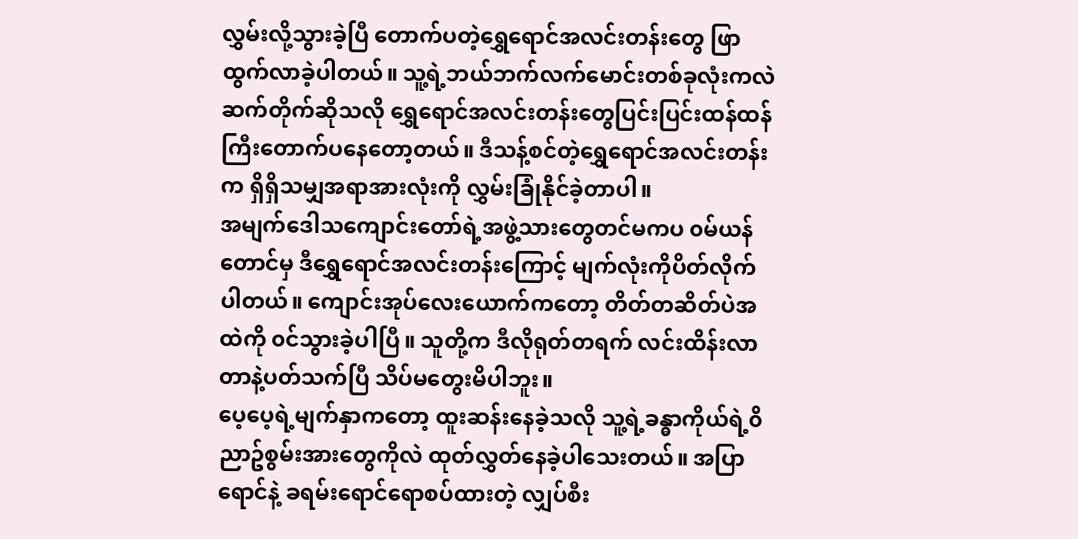လွှမ်းလို့သွားခဲ့ပြီ တောက်ပတဲ့ရွှေရောင်အလင်းတန်းတွေ ဖြာထွက်လာခဲ့ပါတယ်။ သူ့ရဲ့ဘယ်ဘက်လက်မောင်းတစ်ခုလုံးကလဲ ဆက်တိုက်ဆိုသလို ရွှေရောင်အလင်းတန်းတွေပြင်းပြင်းထန်ထန်ကြီးတောက်ပနေတော့တယ်။ ဒီသန့်စင်တဲ့ရွှေရောင်အလင်းတန်းက ရှိရှိသမျှအရာအားလုံးကို လွှမ်းခြုံနိုင်ခဲ့တာပါ။
အမျက်ဒေါသကျောင်းတော်ရဲ့အဖွဲ့သားတွေတင်မကပ ၀မ်ယန်တောင်မှ ဒီရွှေရောင်အလင်းတန်းကြောင့် မျက်လုံးကိုပိတ်လိုက်ပါတယ်။ ကျောင်းအုပ်လေးယောက်ကတော့ တိတ်တဆိတ်ပဲအထဲကို ၀င်သွားခဲ့ပါပြီ။ သူတို့က ဒီလိုရုတ်တရက် လင်းထိန်းလာတာနဲ့ပတ်သက်ပြီ သိပ်မတွေးမိပါဘူး။
ပေ့ပေ့ရဲ့မျက်နှာကတော့ ထူးဆန်းနေခဲ့သလို သူ့ရဲ့ခန္ဓာကိုယ်ရဲ့၀ိညာဥ်စွမ်းအားတွေကိုလဲ ထုတ်လွှတ်နေခဲ့ပါသေးတယ်။ အပြာရောင်နဲ့ ခရမ်းရောင်ရောစပ်ထားတဲ့ လျှပ်စီး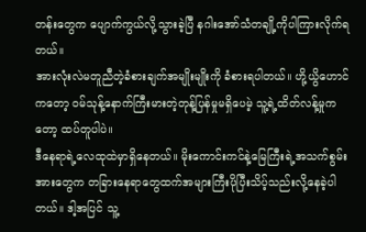တန်းတွေက ပျောက်ကွယ်လို့သွားခဲ့ပြီ နဂါးအော်သံတချို့ကိုပါကြားလိုက်ရတယ်။
အားလုံးလဲမတူညီတဲ့ခံစားချက်အမျိုးမျိုးကို ခံစားရပါတယ်။ ဟို့ယွိဟောင်ကတော့ ၀မ်သုန့်နောက်ကြီးမားတဲ့တုန့်ပြန်မှုမရှိပေမဲ့ သူ့ရဲ့ထိတ်လန့်မှုကတော့ ထပ်တူပါပဲ။
ဒီနေရာရဲ့လေထုထဲမှာရှိနေတယ်။ မိုးကောင်းကင်နဲ့မြေကြီးရဲ့အသက်စွမ်းအားတွေက တခြားနေရာတွေထက်အများကြီးပိုပြီးသိပ့်သည်းလို့နေခဲ့ပါတယ်။ ဒါ့အပြင် သူ့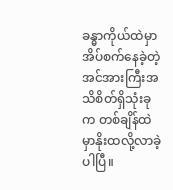ခန္ဓာကိုယ်ထဲမှာ အိပ်စက်နေခဲ့တဲ့အင်အားကြီးအသိစိတ်ရှိသုံးခုက တစ်ချိန်ထဲမှာနိုးထလို့လာခဲ့ပါပြီ။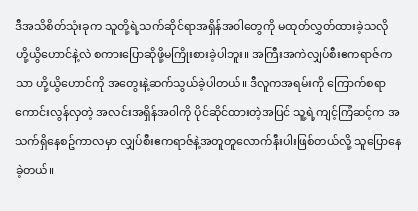ဒီအသိစိတ်သုံးခုက သူတို့ရဲ့သက်ဆိုင်ရာအရှိန်အ၀ါတွေကို မထုတ်လွှတ်ထားခဲ့သလို ဟို့ယွိဟောင်နဲ့လဲ စကားပြောဆိုဖို့မကြိုးစားခဲ့ပါဘူး။ အကြီးအကဲလျှပ်စီးဧကရာဇ်ကသာ ဟို့ယွိဟောင်ကို အတွေးနဲ့ဆက်သွယ်ခဲ့ပါတယ်။ ဒီလူကအရမ်းကို ကြောက်စရာကောင်းလွန်လှတဲ့ အလင်းအရှိန်အ၀ါကို ပိုင်ဆိုင်ထားတဲ့အပြင် သူ့ရဲ့ကျင့်ကြံဆင့်က အသက်ရှိနေစဥ်ကာလမှာ လျှပ်စီးဧကရာဇ်နဲ့အတူတူလောက်နီးပါးဖြစ်တယ်လို့ သူပြောနေခဲ့တယ်။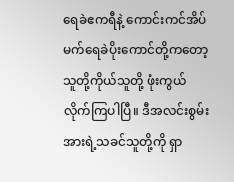ရေခဲဧကရီနဲ့ ကောင်းကင်အိပ်မက်ရေခဲပိုးကောင်တို့ကတော့ သူတို့ကိုယ်သူတို့ ဖုံးကွယ်လိုက်ကြပါပြီ။ ဒီအလင်းစွမ်းအားရဲ့သခင်သူတို့ကို ရှာ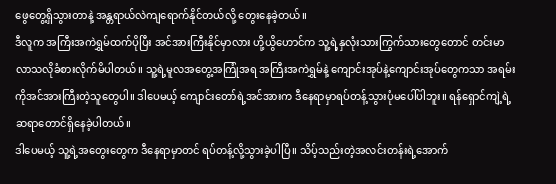ဖွေတွေ့ရှိသွားတာနဲ့ အန္တရာယ်လဲကျရောက်နိုင်တယ်လို့ တွေးနေခဲ့တယ်။
ဒီလူက အကြီးအကဲရွှမ်ထက်ပိုပြီး အင်အားကြီးနိုင်မှာလား ဟို့ယွိဟောင်က သူ့ရဲ့နှလုံးသားကြွက်သားတွေတောင် တင်းမာလာသလိုခံစားလိုက်မိပါတယ်။ သူ့ရဲ့မူလအတွေ့အကြုံအရ အကြီးအကဲရွှမ်နဲ့ ကျောင်းအုပ်နဲ့ကျောင်းအုပ်တွေကသာ အရမ်းကိုအင်အားကြီးတဲ့သူတွေပါ။ ဒါပေမယ့် ကျောင်းတော်ရဲ့အင်အားက ဒီနေရာမှာရပ်တန့်သွားပုံမပေါ်ပါဘူး။ ရန်ရှောင်ကျဲ့ရဲ့ဆရာတောင်ရှိနေခဲ့ပါတယ်။
ဒါပေမယ့် သူ့ရဲ့အတွေးတွေက ဒီနေရာမှာတင် ရပ်တန့်လို့သွားခဲ့ပါပြီ။ သိပ့်သည်းတဲ့အလင်းတန်းရဲ့အောက်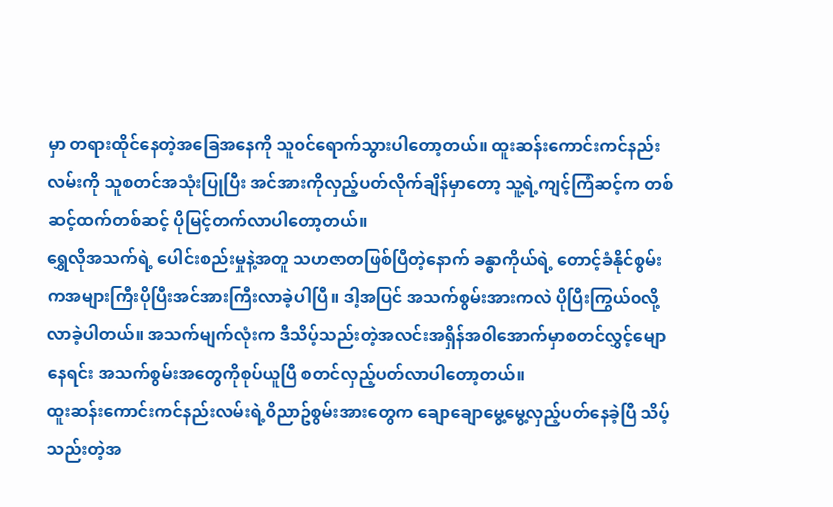မှာ တရားထိုင်နေတဲ့အခြေအနေကို သူ၀င်ရောက်သွားပါတော့တယ်။ ထူးဆန်းကောင်းကင်နည်းလမ်းကို သူစတင်အသုံးပြုပြီး အင်အားကိုလှည့်ပတ်လိုက်ချိန်မှာတော့ သူ့ရဲ့ကျင့်ကြံဆင့်က တစ်ဆင့်ထက်တစ်ဆင့် ပိုမြင့်တက်လာပါတော့တယ်။
ရွှေလိုအသက်ရဲ့ ပေါင်းစည်းမှုနဲ့အတူ သဟဇာတဖြစ်ပြီတဲ့နောက် ခန္ဓာကိုယ်ရဲ့ တောင့်ခံနိုင်စွမ်းကအများကြီးပိုပြီးအင်အားကြီးလာခဲ့ပါပြီ။ ဒါ့အပြင် အသက်စွမ်းအားကလဲ ပိုပြီးကြွယ်၀လို့လာခဲ့ပါတယ်။ အသက်မျက်လုံးက ဒီသိပ့်သည်းတဲ့အလင်းအရှိန်အ၀ါအောက်မှာစတင်လွှင့်မျောနေရင်း အသက်စွမ်းအတွေကိုစုပ်ယူပြီ စတင်လှည့်ပတ်လာပါတော့တယ်။
ထူးဆန်းကောင်းကင်နည်းလမ်းရဲ့၀ိညာဥ်စွမ်းအားတွေက ချောချောမွေ့မွေ့လှည့်ပတ်နေခဲ့ပြီ သိပ့်သည်းတဲ့အ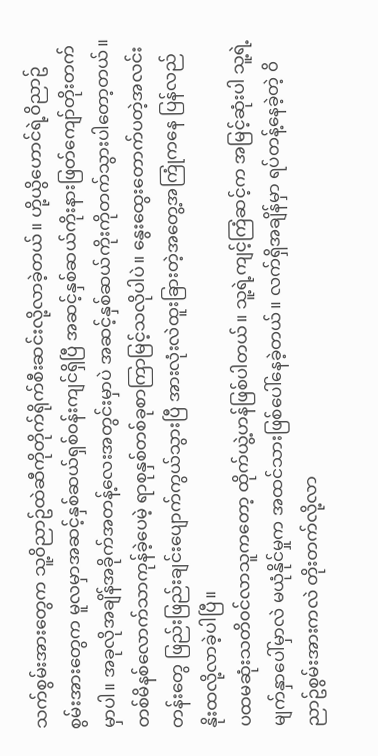သက်စွမ်းအားတွေက သူ့၀ိညာဥ်ထဲဆီကိုတိုက်ရိုက်စီးဆင်းလို့လာခဲ့တယ်။ ဟို့ယွိဟောင်ရဲ့၀ိညာဥ်စွမ်းအားတွေက မူလမှာအဆင့်နှစ်ဆယ်ရှစ်၀န်းကျင်ရှိပြီ အဆင့်နှစ်ဆယ်ကိုးနားဖြတ်ကျော်တိုးတက်မှာပါ။ အခုလိုအချိန်အခိုက်အတန့်လေးအတွင်းမှာပဲ အဆင့်နှစ်ဆယ်ကိုးကိုတက်သွားပါတော့တယ်။
တစ်မိနစ်လောက်သာကုန်ခဲ့ပေမဲ့ ရာစုနှစ်တစ်ခုစာကြာမြင့်သလိုပါပဲ။ နွေးထွေးတောက်ပတဲ့အလင်းတန်းတွေ ဖြည်းဖြည်းချင်းပျောက်ကွယ်သွားပြီ အားလုံးလဲထူးခြားတဲ့အတွေ့အကြုံကနေ ပြန်လည်နိုးထလို့လာခဲ့ပါပြီ။
ပထမဆုံးသတိ၀င်လာသူကတော့ ထိုက်ယွဲ့ဟန်ဖြစ်ပါတယ်။ သူ့ရဲ့ကျင့်ကြံဆင့်က အမြင့်ဆုံးပါ သူ့ရဲ့မျက်နှာပေါ်မှာလဲ မယုံနိုင်မှုက အထင်သားဖြစ်ပေါ်နေခဲ့တယ်။ လက်ရှိအချိန်မှာ ရပ်တန့်နေခဲ့တဲ့ ၀ိညာဥ်စွမ်းအားကလဲ တိုးတက်လို့လာ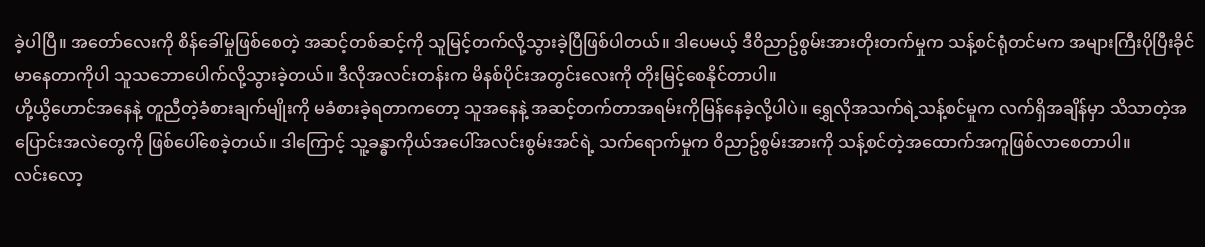ခဲ့ပါပြီ။ အတော်လေးကို စိန်ခေါ်မှုဖြစ်စေတဲ့ အဆင့်တစ်ဆင့်ကို သူမြင့်တက်လို့သွားခဲ့ပြီဖြစ်ပါတယ်။ ဒါပေမယ့် ဒီ၀ိညာဥ်စွမ်းအားတိုးတက်မှုက သန့်စင်ရုံတင်မက အများကြီးပိုပြီးခိုင်မာနေတာကိုပါ သူသဘောပေါက်လို့သွားခဲ့တယ်။ ဒီလိုအလင်းတန်းက မိနစ်ပိုင်းအတွင်းလေးကို တိုးမြင့်စေနိုင်တာပါ။
ဟို့ယွိဟောင်အနေနဲ့ တူညီတဲ့ခံစားချက်မျိုးကို မခံစားခဲ့ရတာကတော့ သူအနေနဲ့ အဆင့်တက်တာအရမ်းကိုမြန်နေခဲ့လို့ပါပဲ။ ရွှေလိုအသက်ရဲ့သန့်စင်မှုက လက်ရှိအချိန်မှာ သိသာတဲ့အပြောင်းအလဲတွေကို ဖြစ်ပေါ်စေခဲ့တယ်။ ဒါကြောင့် သူ့ခန္ဓာကိုယ်အပေါ်အလင်းစွမ်းအင်ရဲ့ သက်ရောက်မှုက ၀ိညာဥ်စွမ်းအားကို သန့်စင်တဲ့အထောက်အကူဖြစ်လာစေတာပါ။
လင်းလော့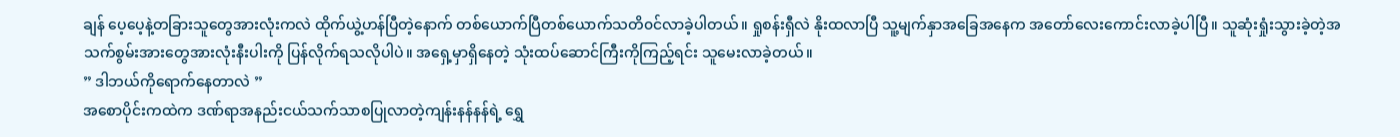ချန် ပေ့ပေ့နဲ့တခြားသူတွေအားလုံးကလဲ ထိုက်ယွဲ့ဟန်ပြီတဲ့နောက် တစ်ယောက်ပြီတစ်ယောက်သတိ၀င်လာခဲ့ပါတယ်။ ရှုစန်းရှီလဲ နိုးထလာပြီ သူ့မျက်နှာအခြေအနေက အတော်လေးကောင်းလာခဲ့ပါပြီ။ သူဆုံးရှုံးသွားခဲ့တဲ့အသက်စွမ်းအားတွေအားလုံးနီးပါးကို ပြန်လိုက်ရသလိုပါပဲ။ အရှေ့မှာရှိနေတဲ့ သုံးထပ်ဆောင်ကြီးကိုကြည့်ရင်း သူမေးလာခဲ့တယ်။
” ဒါဘယ်ကိုရောက်နေတာလဲ ”
အစောပိုင်းကထဲက ဒဏ်ရာအနည်းငယ်သက်သာစပြုလာတဲ့ကျန်းနန်နန်ရဲ့ ရွှေ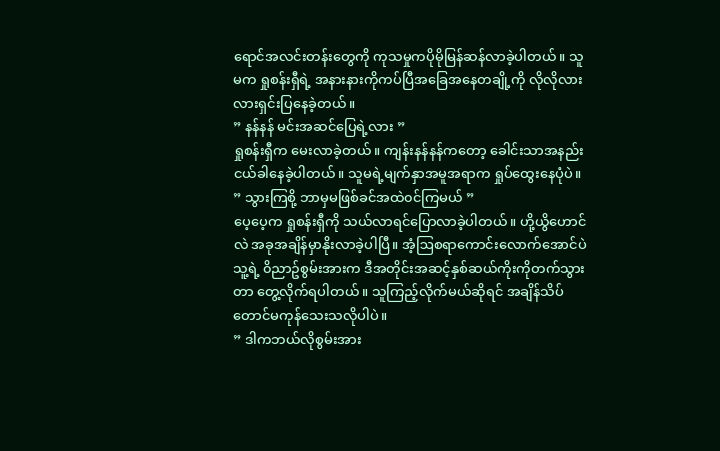ရောင်အလင်းတန်းတွေကို ကုသမှုကပိုမိုမြန်ဆန်လာခဲ့ပါတယ်။ သူမက ရှုစန်းရှီရဲ့ အနားနားကိုကပ်ပြီအခြေအနေတချို့ကို လိုလိုလားလားရှင်းပြနေခဲ့တယ်။
” နန်နန် မင်းအဆင်ပြေရဲ့လား ”
ရှုစန်းရှီက မေးလာခဲ့တယ်။ ကျန်းနန်နန်ကတော့ ခေါင်းသာအနည်းငယ်ခါနေခဲ့ပါတယ်။ သူမရဲ့မျက်နှာအမူအရာက ရှုပ်ထွေးနေပုံပဲ။
” သွားကြစို့ ဘာမှမဖြစ်ခင်အထဲ၀င်ကြမယ် ”
ပေ့ပေ့က ရှုစန်းရှီကို သယ်လာရင်ပြောလာခဲ့ပါတယ်။ ဟို့ယွိဟောင်လဲ အခုအချိန်မှာနိုးလာခဲ့ပါပြီ။ အံ့ဩစရာကောင်းလောက်အောင်ပဲ သူ့ရဲ့ ၀ိညာဥ်စွမ်းအားက ဒီအတိုင်းအဆင့်နှစ်ဆယ်ကိုးကိုတက်သွားတာ တွေ့လိုက်ရပါတယ်။ သူကြည့်လိုက်မယ်ဆိုရင် အချိန်သိပ်တောင်မကုန်သေးသလိုပါပဲ။
” ဒါကဘယ်လိုစွမ်းအား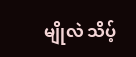မျိုလဲ သိပ့်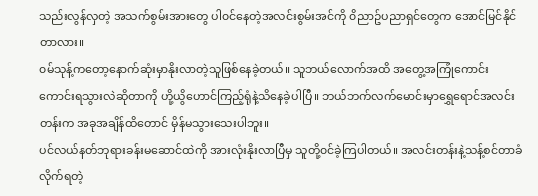သည်းလွန်လှတဲ့ အသက်စွမ်းအားတွေ ပါ၀င်နေတဲ့အလင်းစွမ်းအင်ကို ၀ိညာဥ်ပညာရှင်တွေက အောင်မြင်နိုင်တာလား။
၀မ်သုန့်ကတော့နောက်ဆုံးမှာနိုးလာတဲ့သူဖြစ်နေခဲ့တယ်။ သူဘယ်လောက်အထိ အတွေ့အကြုံကောင်းကောင်းရသွားလဲဆိုတာကို ဟို့ယွိဟောင်ကြည့်ရုံနဲ့သိနေခဲ့ပါပြီ။ ဘယ်ဘက်လက်မောင်းမှာရွှေရောင်အလင်းတန်းက အခုအချိန်ထိတောင် မှိန်မသွားသေးပါဘူး။
ပင်လယ်နတ်ဘုရားခန်းမဆောင်ထဲကို အားလုံးနိုးလာပြီမှ သူတို့၀င်ခဲ့ကြပါတယ်။ အလင်းတန်းနဲ့သန့်စင်တာခံလိုက်ရတဲ့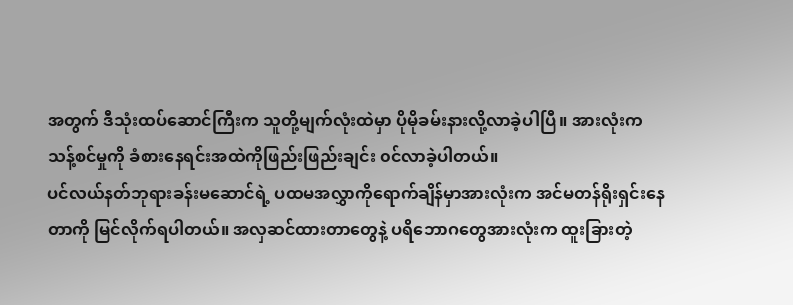အတွက် ဒီသုံးထပ်ဆောင်ကြီးက သူတို့မျက်လုံးထဲမှာ ပိုမိုခမ်းနားလို့လာခဲ့ပါပြီ။ အားလုံးကသန့်စင်မှုကို ခံစားနေရင်းအထဲကိုဖြည်းဖြည်းချင်း ၀င်လာခဲ့ပါတယ်။
ပင်လယ်နတ်ဘုရားခန်းမဆောင်ရဲ့ ပထမအလွှာကိုရောက်ချိန်မှာအားလုံးက အင်မတန်ရိုးရှင်းနေတာကို မြင်လိုက်ရပါတယ်။ အလှဆင်ထားတာတွေနဲ့ ပရိဘောဂတွေအားလုံးက ထူးခြားတဲ့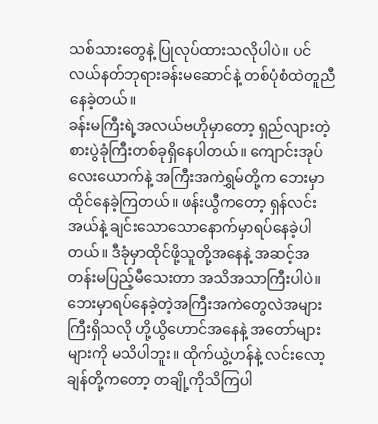သစ်သားတွေနဲ့ ပြုလုပ်ထားသလိုပါပဲ။ ပင်လယ်နတ်ဘုရားခန်းမဆောင်နဲ့ တစ်ပုံစံထဲတူညီနေခဲ့တယ်။
ခန်းမကြီးရဲ့အလယ်ဗဟိုမှာတော့ ရှည်လျားတဲ့စားပွဲခုံကြီးတစ်ခုရှိနေပါတယ်။ ကျောင်းအုပ်လေးယောက်နဲ့ အကြီးအကဲရွှမ်တို့က ဘေးမှာထိုင်နေခဲ့ကြတယ်။ ဖန်းယွီကတော့ ရှန်လင်းအယ်နဲ့ ချင်းသောသောနောက်မှာရပ်နေခဲ့ပါတယ်။ ဒီခုံမှာထိုင်ဖို့သူတို့အနေနဲ့ အဆင့်အတန်းမပြည့်မီသေးတာ အသိအသာကြီးပါပဲ။ ဘေးမှာရပ်နေခဲ့တဲ့အကြီးအကဲတွေလဲအများကြီးရှိသလို ဟို့ယွိဟောင်အနေနဲ့ အတော်များများကို မသိပါဘူး။ ထိုက်ယွဲ့ဟန်နဲ့ လင်းလော့ချန်တို့ကတော့ တချို့ကိုသိကြပါ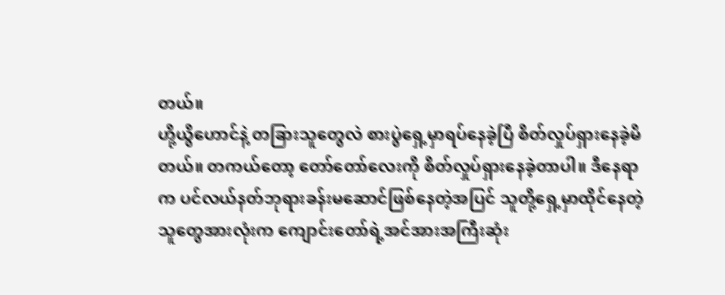တယ်။
ဟို့ယွိဟောင်နဲ့ တခြားသူတွေလဲ စားပွဲရှေ့မှာရပ်နေခဲ့ပြီ စိတ်လှုပ်ရှားနေခဲ့မိတယ်။ တကယ်တော့ တော်တော်လေးကို စိတ်လှုပ်ရှားနေခဲ့တာပါ။ ဒီနေရာက ပင်လယ်နတ်ဘုရားခန်းမဆောင်ဖြစ်နေတဲ့အပြင် သူတို့ရှေ့မှာထိုင်နေတဲ့သူတွေအားလုံးက ကျောင်းတော်ရဲ့အင်အားအကြီးဆုံး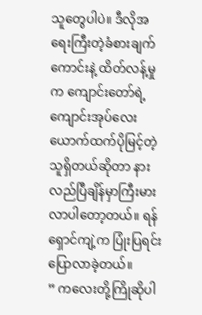သူတွေပါပဲ။ ဒီလိုအရေးကြီးတဲ့ခံစားချက်ကောင်းနဲ့ ထိတ်လန့်မှုက ကျောင်းတော်ရဲ့ကျောင်းအုပ်လေးယောက်ထက်ပိုမြင့်တဲ့သူရှိတယ်ဆိုတာ နားလည်ပြီချိန်မှာကြီးမားလာပါတော့တယ်။ ရန်ရှောင်ကျဲ့က ပြုံးပြရင်းပြောလာခဲ့တယ်။
” ကလေးတို့ကြိုဆိုပါ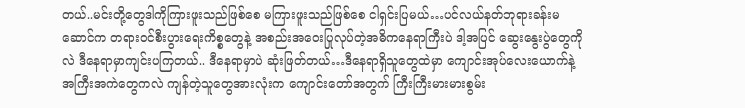တယ်..မင်းတို့တွေဒါကိုကြားဖူးသည်ဖြစ်စေ မကြားဖူးသည်ဖြစ်စေ ငါရှင်းပြမယ်…ပင်လယ်နတ်ဘုရားခန်းမဆောင်က တရား၀င်စီးပွားရေးကိစ္စတွေနဲ့ အစည်းအဝေးပြုလုပ်တဲ့အဓိကနေရာကြီးပဲ ဒါ့အပြင် ဆွေးနွေးပွဲတွေကိုလဲ ဒီနေရာမှာကျင်းပကြတယ်.. ဒီနေရာမှာပဲ ဆုံးဖြတ်တယ်…ဒီနေရာရှိသူတွေထဲမှာ ကျောင်းအုပ်လေးယောက်နဲ့ အကြီးအကဲတွေကလဲ ကျန်တဲ့သူတွေအားလုံးက ကျောင်းတော်အတွက် ကြီးကြီးမားမားစွမ်း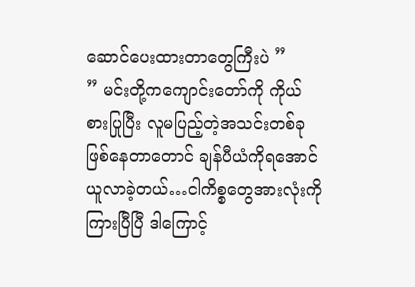ဆောင်ပေးထားတာတွေကြီးပဲ ”
” မင်းတို့ကကျောင်းတော်ကို ကိုယ်စားပြုပြီး လူမပြည့်တဲ့အသင်းတစ်ခုဖြစ်နေတာတောင် ချန်ပီယံကိုရအောင်ယူလာခဲ့တယ်…ငါကိစ္စတွေအားလုံးကို ကြားပြီပြီ ဒါကြောင့်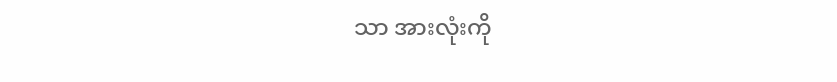သာ အားလုံးကို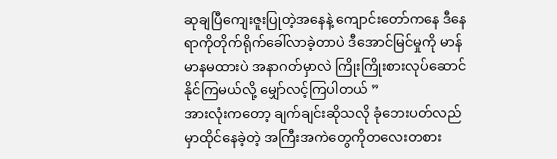ဆုချပြီကျေးဇူးပြုတဲ့အနေနဲ့ ကျောင်းတော်ကနေ ဒီနေရာကိုတိုက်ရိုက်ခေါ်လာခဲ့တာပဲ ဒီအောင်မြင်မှုကို မာန်မာနမထားပဲ အနာဂတ်မှာလဲ ကြိုးကြိုးစားလုပ်ဆောင်နိုင်ကြမယ်လို့ မျှော်လင့်ကြပါတယ် ”
အားလုံးကတော့ ချက်ချင်းဆိုသလို ခုံဘေးပတ်လည်မှာထိုင်နေခဲ့တဲ့ အကြီးအကဲတွေကိုတလေးတစား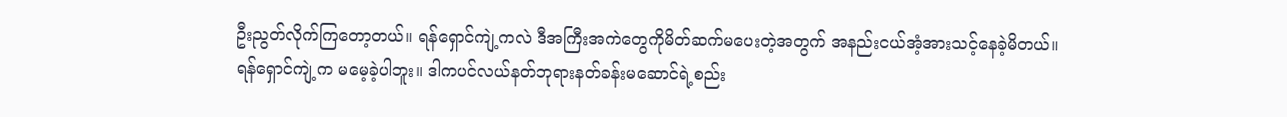ဦးညွတ်လိုက်ကြတော့တယ်။ ရန်ရှောင်ကျဲ့ကလဲ ဒီအကြီးအကဲတွေကိုမိတ်ဆက်မပေးတဲ့အတွက် အနည်းငယ်အံ့အားသင့်နေခဲ့မိတယ်။
ရန်ရှောင်ကျဲ့က မမေ့ခဲ့ပါဘူး။ ဒါကပင်လယ်နတ်ဘုရားနတ်ခန်းမဆောင်ရဲ့စည်း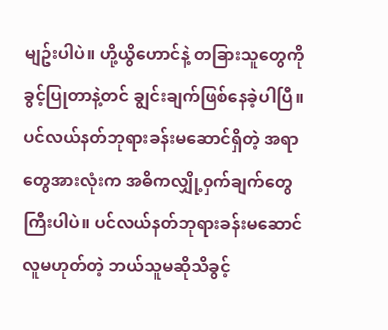မျဥ်းပါပဲ။ ဟို့ယွိဟောင်နဲ့ တခြားသူတွေကို ခွင့်ပြုတာနဲ့တင် ချွင်းချက်ဖြစ်နေခဲ့ပါပြီ။ ပင်လယ်နတ်ဘုရားခန်းမဆောင်ရှိတဲ့ အရာတွေအားလုံးက အဓိကလျှို့၀ှက်ချက်တွေကြီးပါပဲ။ ပင်လယ်နတ်ဘုရားခန်းမဆောင်လူမဟုတ်တဲ့ ဘယ်သူမဆိုသိခွင့်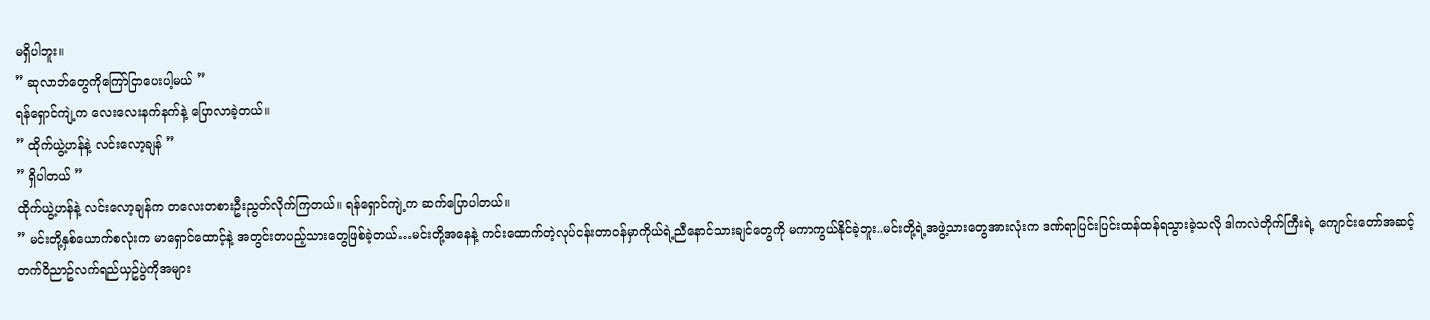မရှိပါဘူး။
” ဆုလာဘ်တွေကိုကြော်ငြာပေးပါ့မယ် ”
ရန်ရှောင်ကျဲ့က လေးလေးနက်နက်နဲ့ ပြောလာခဲ့တယ်။
” ထိုက်ယွဲ့ဟန်နဲ့ လင်းလော့ချန် ”
” ရှိပါတယ် ”
ထိုက်ယွဲ့ဟန်နဲ့ လင်းလော့ချန်က တလေးတစားဦးညွတ်လိုက်ကြတယ်။ ရန်ရှောင်ကျဲ့က ဆက်ပြောပါတယ်။
” မင်းတို့နှစ်ယောက်စလုံးက မာရှောင်ထောင့်နဲ့ အတွင်းတပည့်သားတွေဖြစ်ခဲ့တယ်…မင်းတို့အနေနဲ့ ကင်းထောက်တဲ့လုပ်ငန်းတာ၀န်မှာကိုယ်ရဲ့ညီနောင်သားချင်တွေကို မကာကွယ်နိုင်ခဲ့ဘူး..မင်းတို့ရဲ့အဖွဲ့သားတွေအားလုံးက ဒဏ်ရာပြင်းပြင်းထန်ထန်ရသွားခဲ့သလို ဒါကလဲတိုက်ကြီးရဲ့ ကျောင်းတော်အဆင့်တက်၀ိညာဥ်လက်ရည်ယှဥ်ပွဲကိုအများ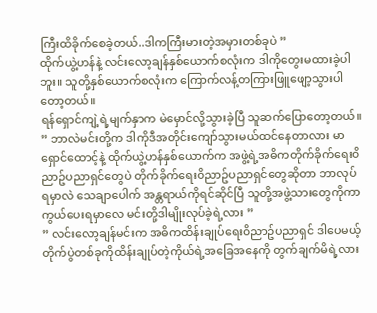ကြီးထိခိုက်စေခဲ့တယ်..ဒါကကြီးမားတဲ့အမှားတစ်ခုပဲ ”
ထိုက်ယွဲ့ဟန်နဲ့ လင်းလော့ချန်နှစ်ယောက်စလုံးက ဒါကိုတွေးမထားခဲ့ပါဘူး။ သူတို့နှစ်ယောက်စလုံးက ကြောက်လန့်တကြားဖြူဖျော့သွားပါတော့တယ်။
ရန်ရှောင်ကျဲ့ရဲ့မျက်နှာက မဲမှောင်လို့သွားခဲ့ပြီ သူဆက်ပြောတော့တယ်။
” ဘာလဲမင်းတို့က ဒါကိုဒီအတိုင်းကျော်သွားမယ်ထင်နေတာလား မာရှောင်ထောင့်နဲ့ ထိုက်ယွဲ့ဟန်နှစ်ယောက်က အဖွဲ့ရဲ့အဓိကတိုက်ခိုက်ရေး၀ိညာဥ်ပညာရှင်တွေပဲ တိုက်ခိုက်ရေး၀ိညာဥ်ပညာရှင်တွေဆိုတာ ဘာလုပ်ရမှာလဲ သေချာပေါက် အန္တရာယ်ကိုရင်ဆိုင်ပြီ သူတို့အဖွဲ့သားတွေကိုကာကွယ်ပေးရမှာလေ မင်းတို့ဒါမျိုးလုပ်ခဲ့ရဲ့လား ”
” လင်းလော့ချန်မင်းက အဓိကထိန်းချုပ်ရေး၀ိညာဥ်ပညာရှင် ဒါပေမယ့် တိုက်ပွဲတစ်ခုကိုထိန်းချုပ်တဲ့ကိုယ်ရဲ့အခြေအနေကို တွက်ချက်မိရဲ့လား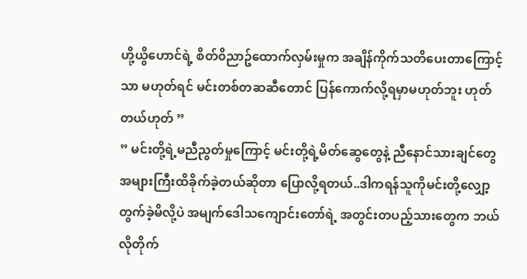ဟို့ယွိဟောင်ရဲ့ စိတ်၀ိညာဥ်ထောက်လှမ်းမှုက အချိန်ကိုက်သတိပေးတာကြောင့်သာ မဟုတ်ရင် မင်းတစ်တဆဆီတောင် ပြန်ကောက်လို့ရမှာမဟုတ်ဘူး ဟုတ်တယ်ဟုတ် ”
” မင်းတို့ရဲ့မညီညွတ်မှုကြောင့် မင်းတို့ရဲ့မိတ်ဆွေတွေနဲ့ ညီနောင်သားချင်တွေအများကြီးထိခိုက်ခဲ့တယ်ဆိုတာ ပြောလို့ရတယ်..ဒါကရန်သူကိုမင်းတို့လျှော့တွက်ခဲ့မိလို့ပဲ အမျက်ဒေါသကျောင်းတော်ရဲ့ အတွင်းတပည့်သားတွေက ဘယ်လိုတိုက်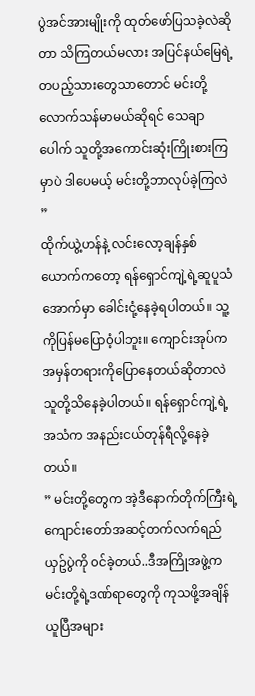ပွဲအင်အားမျိုးကို ထုတ်ဖော်ပြသခဲ့လဲဆိုတာ သိကြတယ်မလား အပြင်နယ်မြေရဲ့တပည့်သားတွေသာတောင် မင်းတို့လောက်သန်မာမယ်ဆိုရင် သေချာပေါက် သူတို့အကောင်းဆုံးကြိုးစားကြမှာပဲ ဒါပေမယ့် မင်းတို့ဘာလုပ်ခဲ့ကြလဲ ”
ထိုက်ယွဲ့ဟန်နဲ့ လင်းလော့ချန်နှစ်ယောက်ကတော့ ရန်ရှောင်ကျဲ့ရဲ့ဆူပူသံအောက်မှာ ခေါင်းငုံ့နေခဲ့ရပါတယ်။ သူ့ကိုပြန်မပြော၀ံ့ပါဘူး။ ကျောင်းအုပ်ကအမှန်တရားကိုပြောနေတယ်ဆိုတာလဲ သူတို့သိနေခဲ့ပါတယ်။ ရန်ရှောင်ကျဲ့ရဲ့အသံက အနည်းငယ်တုန်ရီလို့နေခဲ့တယ်။
” မင်းတို့တွေက အဲ့ဒီနောက်တိုက်ကြီးရဲ့ကျောင်းတော်အဆင့်တက်လက်ရည်ယှဥ်ပွဲကို ၀င်ခဲ့တယ်..ဒီအကြိုအဖွဲ့က မင်းတို့ရဲ့ဒဏ်ရာတွေကို ကုသဖို့အချိန်ယူပြီအများ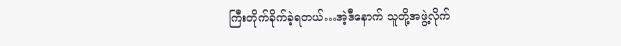ကြီးတိုက်ခိုက်ခဲ့ရတယ်…အဲ့ဒီနောက် သူတို့အဖွဲ့လိုက်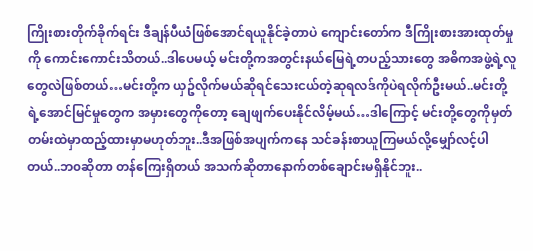ကြိုးစားတိုက်ခိုက်ရင်း ဒီချန်ပီယံဖြစ်အောင်ရယူနိုင်ခဲ့တာပဲ ကျောင်းတော်က ဒီကြိုးစားအားထုတ်မှုကို ကောင်းကောင်းသိတယ်..ဒါပေမယ့် မင်းတို့ကအတွင်းနယ်မြေရဲ့တပည့်သားတွေ အဓိကအဖွဲ့ရဲ့လူတွေလဲဖြစ်တယ်…မင်းတို့က ယှဥ်လိုက်မယ်ဆိုရင်သေးငယ်တဲ့ဆုရလဒ်ကိုပဲရလိုက်ဦးမယ်..မင်းတို့ရဲ့အောင်မြင်မှုတွေက အမှားတွေကိုတော့ ချေဖျက်ပေးနိုင်လိမ့်မယ်…ဒါကြောင့် မင်းတို့တွေကိုမှတ်တမ်းထဲမှာထည့်ထားမှာမဟုတ်ဘူး..ဒီအဖြစ်အပျက်ကနေ သင်ခန်းစာယူကြမယ်လို့မျှော်လင့်ပါတယ်..ဘ၀ဆိုတာ တန်ကြေးရှိတယ် အသက်ဆိုတာနောက်တစ်ချောင်းမရှိနိုင်ဘူး..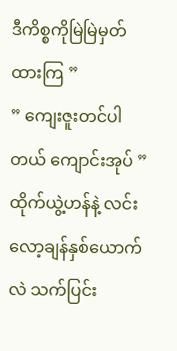ဒီကိစ္စကိုမြဲမြဲမှတ်ထားကြ ”
” ကျေးဇူးတင်ပါတယ် ကျောင်းအုပ် ”
ထိုက်ယွဲ့ဟန်နဲ့ လင်းလော့ချန်နှစ်ယောက်လဲ သက်ပြင်း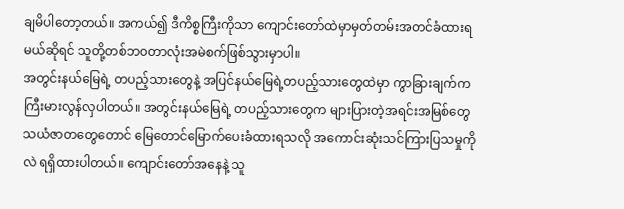ချမိပါတော့တယ်။ အကယ်၍ ဒီကိစ္စကြီးကိုသာ ကျောင်းတော်ထဲမှာမှတ်တမ်းအတင်ခံထားရမယ်ဆိုရင် သူတို့တစ်ဘ၀တာလုံးအမဲစက်ဖြစ်သွားမှာပါ။
အတွင်းနယ်မြေရဲ့ တပည့်သားတွေနဲ့ အပြင်နယ်မြေရဲ့တပည့်သားတွေထဲမှာ ကွာခြားချက်က ကြီးမားလွန်လှပါတယ်။ အတွင်းနယ်မြေရဲ့ တပည့်သားတွေက များပြားတဲ့အရင်းအမြစ်တွေ သယံဇာတတွေတောင် မြေတောင်မြောက်ပေးခံထားရသလို အကောင်းဆုံးသင်ကြားပြသမှုကိုလဲ ရရှိထားပါတယ်။ ကျောင်းတော်အနေနဲ့ သူ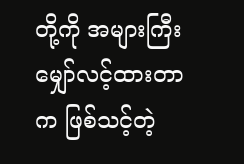တို့ကို အများကြီးမျှော်လင့်ထားတာက ဖြစ်သင့်တဲ့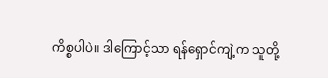ကိစ္စပါပဲ။ ဒါကြောင့်သာ ရန်ရှောင်ကျဲ့က သူတို့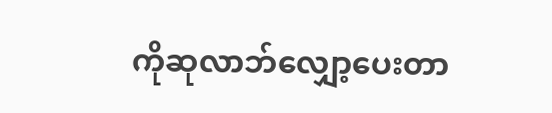ကိုဆုလာဘ်လျှော့ပေးတာ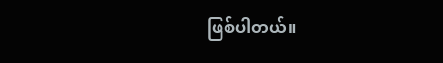ဖြစ်ပါတယ်။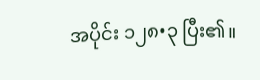အပိုင်း ၁၂၈•၃ ပြီး၏။